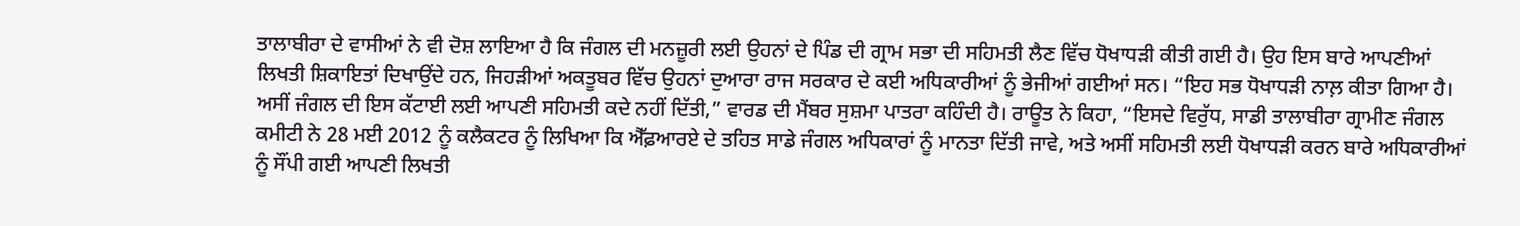ਤਾਲਾਬੀਰਾ ਦੇ ਵਾਸੀਆਂ ਨੇ ਵੀ ਦੋਸ਼ ਲਾਇਆ ਹੈ ਕਿ ਜੰਗਲ ਦੀ ਮਨਜ਼ੂਰੀ ਲਈ ਉਹਨਾਂ ਦੇ ਪਿੰਡ ਦੀ ਗ੍ਰਾਮ ਸਭਾ ਦੀ ਸਹਿਮਤੀ ਲੈਣ ਵਿੱਚ ਧੋਖਾਧੜੀ ਕੀਤੀ ਗਈ ਹੈ। ਉਹ ਇਸ ਬਾਰੇ ਆਪਣੀਆਂ ਲਿਖਤੀ ਸ਼ਿਕਾਇਤਾਂ ਦਿਖਾਉਂਦੇ ਹਨ, ਜਿਹੜੀਆਂ ਅਕਤੂਬਰ ਵਿੱਚ ਉਹਨਾਂ ਦੁਆਰਾ ਰਾਜ ਸਰਕਾਰ ਦੇ ਕਈ ਅਧਿਕਾਰੀਆਂ ਨੂੰ ਭੇਜੀਆਂ ਗਈਆਂ ਸਨ। “ਇਹ ਸਭ ਧੋਖਾਧੜੀ ਨਾਲ਼ ਕੀਤਾ ਗਿਆ ਹੈ। ਅਸੀਂ ਜੰਗਲ ਦੀ ਇਸ ਕੱਟਾਈ ਲਈ ਆਪਣੀ ਸਹਿਮਤੀ ਕਦੇ ਨਹੀਂ ਦਿੱਤੀ,” ਵਾਰਡ ਦੀ ਮੈਂਬਰ ਸੁਸ਼ਮਾ ਪਾਤਰਾ ਕਹਿੰਦੀ ਹੈ। ਰਾਊਤ ਨੇ ਕਿਹਾ, “ਇਸਦੇ ਵਿਰੁੱਧ, ਸਾਡੀ ਤਾਲਾਬੀਰਾ ਗ੍ਰਾਮੀਣ ਜੰਗਲ ਕਮੀਟੀ ਨੇ 28 ਮਈ 2012 ਨੂੰ ਕਲੈਕਟਰ ਨੂੰ ਲਿਖਿਆ ਕਿ ਐੱਫ਼ਆਰਏ ਦੇ ਤਹਿਤ ਸਾਡੇ ਜੰਗਲ ਅਧਿਕਾਰਾਂ ਨੂੰ ਮਾਨਤਾ ਦਿੱਤੀ ਜਾਵੇ, ਅਤੇ ਅਸੀਂ ਸਹਿਮਤੀ ਲਈ ਧੋਖਾਧੜੀ ਕਰਨ ਬਾਰੇ ਅਧਿਕਾਰੀਆਂ ਨੂੰ ਸੌਂਪੀ ਗਈ ਆਪਣੀ ਲਿਖਤੀ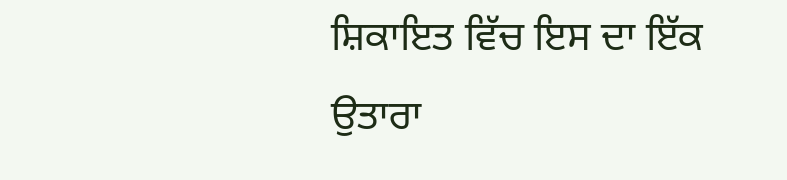ਸ਼ਿਕਾਇਤ ਵਿੱਚ ਇਸ ਦਾ ਇੱਕ ਉਤਾਰਾ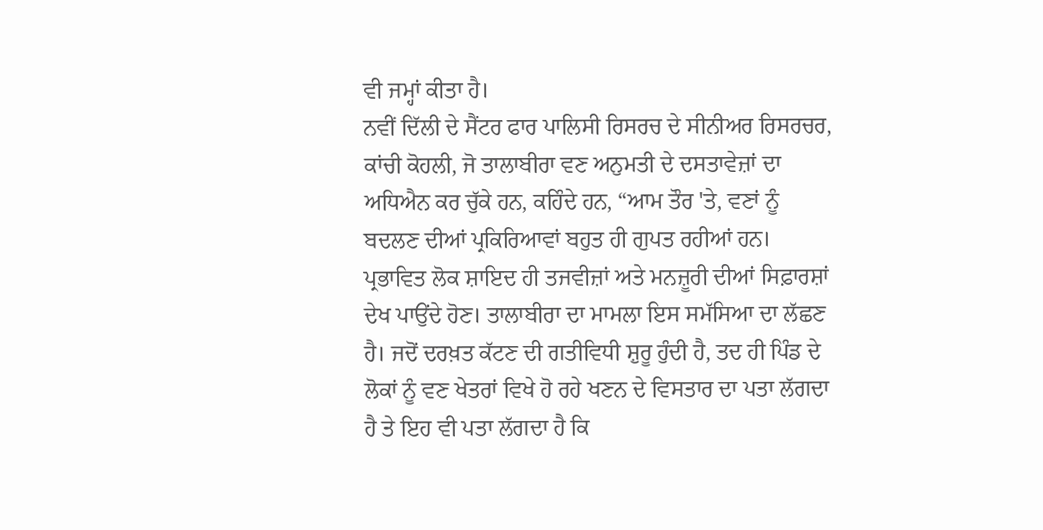ਵੀ ਜਮ੍ਹਾਂ ਕੀਤਾ ਹੈ।
ਨਵੀਂ ਦਿੱਲੀ ਦੇ ਸੈਂਟਰ ਫਾਰ ਪਾਲਿਸੀ ਰਿਸਰਚ ਦੇ ਸੀਨੀਅਰ ਰਿਸਰਚਰ, ਕਾਂਚੀ ਕੋਹਲੀ, ਜੋ ਤਾਲਾਬੀਰਾ ਵਣ ਅਨੁਮਤੀ ਦੇ ਦਸਤਾਵੇਜ਼ਾਂ ਦਾ ਅਧਿਐਨ ਕਰ ਚੁੱਕੇ ਹਨ, ਕਹਿੰਦੇ ਹਨ, “ਆਮ ਤੌਰ 'ਤੇ, ਵਣਾਂ ਨੂੰ ਬਦਲਣ ਦੀਆਂ ਪ੍ਰਕਿਰਿਆਵਾਂ ਬਹੁਤ ਹੀ ਗੁਪਤ ਰਹੀਆਂ ਹਨ। ਪ੍ਰਭਾਵਿਤ ਲੋਕ ਸ਼ਾਇਦ ਹੀ ਤਜਵੀਜ਼ਾਂ ਅਤੇ ਮਨਜ਼ੂਰੀ ਦੀਆਂ ਸਿਫ਼ਾਰਸ਼ਾਂ ਦੇਖ ਪਾਉਂਦੇ ਹੋਣ। ਤਾਲਾਬੀਰਾ ਦਾ ਮਾਮਲਾ ਇਸ ਸਮੱਸਿਆ ਦਾ ਲੱਛਣ ਹੈ। ਜਦੋਂ ਦਰਖ਼ਤ ਕੱਟਣ ਦੀ ਗਤੀਵਿਧੀ ਸ਼ੁਰੂ ਹੁੰਦੀ ਹੈ, ਤਦ ਹੀ ਪਿੰਡ ਦੇ ਲੋਕਾਂ ਨੂੰ ਵਣ ਖੇਤਰਾਂ ਵਿਖੇ ਹੋ ਰਹੇ ਖਣਨ ਦੇ ਵਿਸਤਾਰ ਦਾ ਪਤਾ ਲੱਗਦਾ ਹੈ ਤੇ ਇਹ ਵੀ ਪਤਾ ਲੱਗਦਾ ਹੈ ਕਿ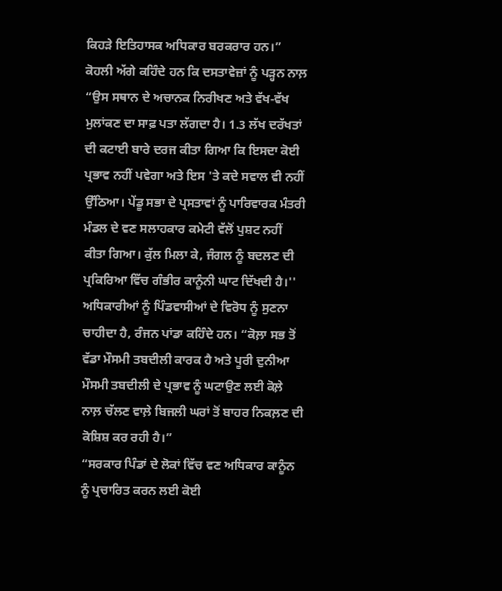ਕਿਹੜੇ ਇਤਿਹਾਸਕ ਅਧਿਕਾਰ ਬਰਕਰਾਰ ਹਨ।”
ਕੋਹਲੀ ਅੱਗੇ ਕਹਿੰਦੇ ਹਨ ਕਿ ਦਸਤਾਵੇਜ਼ਾਂ ਨੂੰ ਪੜ੍ਹਨ ਨਾਲ਼ “ਉਸ ਸਥਾਨ ਦੇ ਅਚਾਨਕ ਨਿਰੀਖਣ ਅਤੇ ਵੱਖ-ਵੱਖ ਮੁਲਾਂਕਣ ਦਾ ਸਾਫ਼ ਪਤਾ ਲੱਗਦਾ ਹੈ। 1.3 ਲੱਖ ਦਰੱਖਤਾਂ ਦੀ ਕਟਾਈ ਬਾਰੇ ਦਰਜ ਕੀਤਾ ਗਿਆ ਕਿ ਇਸਦਾ ਕੋਈ ਪ੍ਰਭਾਵ ਨਹੀਂ ਪਵੇਗਾ ਅਤੇ ਇਸ 'ਤੇ ਕਦੇ ਸਵਾਲ ਵੀ ਨਹੀਂ ਉੱਠਿਆ। ਪੇਂਡੂ ਸਭਾ ਦੇ ਪ੍ਰਸਤਾਵਾਂ ਨੂੰ ਪਾਰਿਵਾਰਕ ਮੰਤਰੀ ਮੰਡਲ ਦੇ ਵਣ ਸਲਾਹਕਾਰ ਕਮੇਟੀ ਵੱਲੋਂ ਪੁਸ਼ਟ ਨਹੀਂ ਕੀਤਾ ਗਿਆ। ਕੁੱਲ ਮਿਲਾ ਕੇ, ਜੰਗਲ ਨੂੰ ਬਦਲਣ ਦੀ ਪ੍ਰਕਿਰਿਆ ਵਿੱਚ ਗੰਭੀਰ ਕਾਨੂੰਨੀ ਘਾਟ ਦਿੱਖਦੀ ਹੈ।''
ਅਧਿਕਾਰੀਆਂ ਨੂੰ ਪਿੰਡਵਾਸੀਆਂ ਦੇ ਵਿਰੋਧ ਨੂੰ ਸੁਣਨਾ ਚਾਹੀਦਾ ਹੈ, ਰੰਜਨ ਪਾਂਡਾ ਕਹਿੰਦੇ ਹਨ। “ਕੋਲ਼ਾ ਸਭ ਤੋਂ ਵੱਡਾ ਮੌਸਮੀ ਤਬਦੀਲੀ ਕਾਰਕ ਹੈ ਅਤੇ ਪੂਰੀ ਦੁਨੀਆ ਮੌਸਮੀ ਤਬਦੀਲੀ ਦੇ ਪ੍ਰਭਾਵ ਨੂੰ ਘਟਾਉਣ ਲਈ ਕੋਲ਼ੇ ਨਾਲ਼ ਚੱਲਣ ਵਾਲ਼ੇ ਬਿਜਲੀ ਘਰਾਂ ਤੋਂ ਬਾਹਰ ਨਿਕਲ਼ਣ ਦੀ ਕੋਸ਼ਿਸ਼ ਕਰ ਰਹੀ ਹੈ।”
“ਸਰਕਾਰ ਪਿੰਡਾਂ ਦੇ ਲੋਕਾਂ ਵਿੱਚ ਵਣ ਅਧਿਕਾਰ ਕਾਨੂੰਨ ਨੂੰ ਪ੍ਰਚਾਰਿਤ ਕਰਨ ਲਈ ਕੋਈ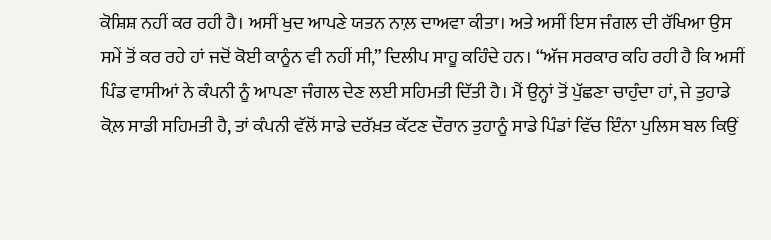ਕੋਸ਼ਿਸ਼ ਨਹੀਂ ਕਰ ਰਹੀ ਹੈ। ਅਸੀਂ ਖੁਦ ਆਪਣੇ ਯਤਨ ਨਾਲ਼ ਦਾਅਵਾ ਕੀਤਾ। ਅਤੇ ਅਸੀਂ ਇਸ ਜੰਗਲ ਦੀ ਰੱਖਿਆ ਉਸ ਸਮੇਂ ਤੋਂ ਕਰ ਰਹੇ ਹਾਂ ਜਦੋਂ ਕੋਈ ਕਾਨੂੰਨ ਵੀ ਨਹੀਂ ਸੀ,” ਦਿਲੀਪ ਸਾਹੂ ਕਹਿੰਦੇ ਹਨ। “ਅੱਜ ਸਰਕਾਰ ਕਹਿ ਰਹੀ ਹੈ ਕਿ ਅਸੀਂ ਪਿੰਡ ਵਾਸੀਆਂ ਨੇ ਕੰਪਨੀ ਨੂੰ ਆਪਣਾ ਜੰਗਲ ਦੇਣ ਲਈ ਸਹਿਮਤੀ ਦਿੱਤੀ ਹੈ। ਮੈਂ ਉਨ੍ਹਾਂ ਤੋਂ ਪੁੱਛਣਾ ਚਾਹੁੰਦਾ ਹਾਂ, ਜੇ ਤੁਹਾਡੇ ਕੋਲ਼ ਸਾਡੀ ਸਹਿਮਤੀ ਹੈ, ਤਾਂ ਕੰਪਨੀ ਵੱਲੋਂ ਸਾਡੇ ਦਰੱਖ਼ਤ ਕੱਟਣ ਦੌਰਾਨ ਤੁਹਾਨੂੰ ਸਾਡੇ ਪਿੰਡਾਂ ਵਿੱਚ ਇੰਨਾ ਪੁਲਿਸ ਬਲ ਕਿਉਂ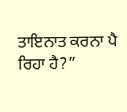ਤਾਇਨਾਤ ਕਰਨਾ ਪੈ ਰਿਹਾ ਹੈ?”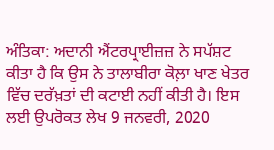ਅੰਤਿਕਾ: ਅਦਾਨੀ ਐਂਟਰਪ੍ਰਾਈਜ਼ਜ਼ ਨੇ ਸਪੱਸ਼ਟ ਕੀਤਾ ਹੈ ਕਿ ਉਸ ਨੇ ਤਾਲਾਬੀਰਾ ਕੋਲ਼ਾ ਖਾਣ ਖੇਤਰ ਵਿੱਚ ਦਰੱਖ਼ਤਾਂ ਦੀ ਕਟਾਈ ਨਹੀਂ ਕੀਤੀ ਹੈ। ਇਸ ਲਈ ਉਪਰੋਕਤ ਲੇਖ 9 ਜਨਵਰੀ, 2020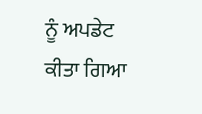ਨੂੰ ਅਪਡੇਟ ਕੀਤਾ ਗਿਆ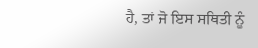ਹੈ, ਤਾਂ ਜੋ ਇਸ ਸਥਿਤੀ ਨੂੰ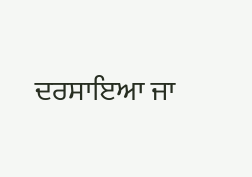ਦਰਸਾਇਆ ਜਾ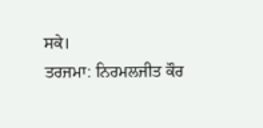ਸਕੇ।
ਤਰਜਮਾ: ਨਿਰਮਲਜੀਤ ਕੌਰ